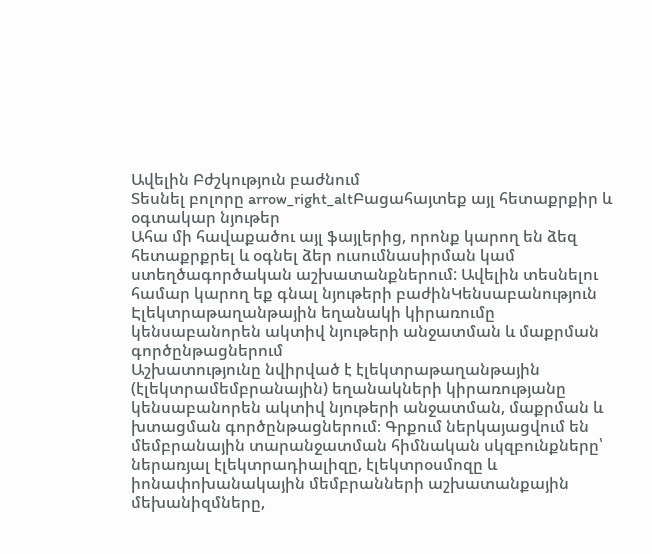Ավելին Բժշկություն բաժնում
Տեսնել բոլորը arrow_right_altԲացահայտեք այլ հետաքրքիր և օգտակար նյութեր
Ահա մի հավաքածու այլ ֆայլերից, որոնք կարող են ձեզ հետաքրքրել և օգնել ձեր ուսումնասիրման կամ ստեղծագործական աշխատանքներում: Ավելին տեսնելու համար կարող եք գնալ նյութերի բաժինԿենսաբանություն
Էլեկտրաթաղանթային եղանակի կիրառումը կենսաբանորեն ակտիվ նյութերի անջատման և մաքրման գործընթացներում
Աշխատությունը նվիրված է էլեկտրաթաղանթային (էլեկտրամեմբրանային) եղանակների կիրառությանը կենսաբանորեն ակտիվ նյութերի անջատման, մաքրման և խտացման գործընթացներում։ Գրքում ներկայացվում են մեմբրանային տարանջատման հիմնական սկզբունքները՝ ներառյալ էլեկտրադիալիզը, էլեկտրօսմոզը և իոնափոխանակային մեմբրանների աշխատանքային մեխանիզմները,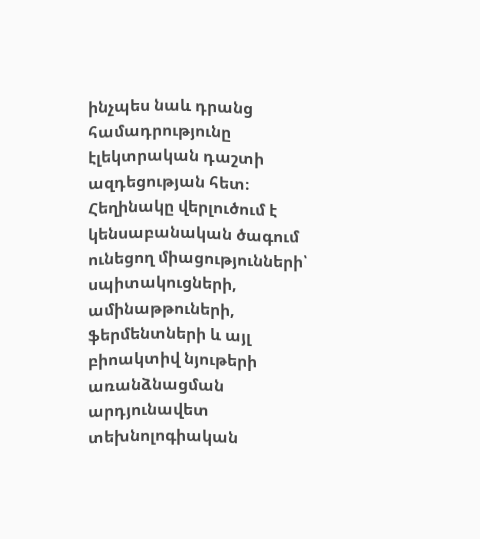ինչպես նաև դրանց համադրությունը էլեկտրական դաշտի ազդեցության հետ։ Հեղինակը վերլուծում է կենսաբանական ծագում ունեցող միացությունների՝ սպիտակուցների, ամինաթթուների, ֆերմենտների և այլ բիոակտիվ նյութերի առանձնացման արդյունավետ տեխնոլոգիական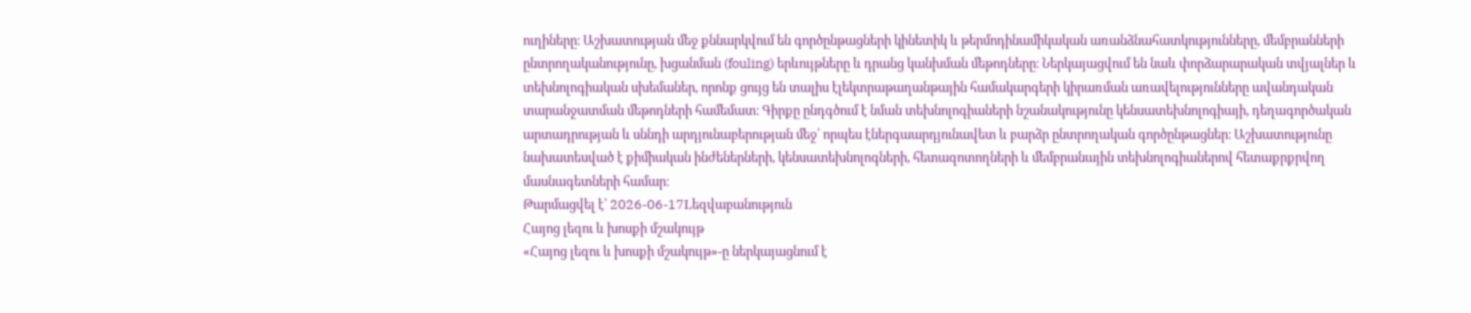ուղիները։ Աշխատության մեջ քննարկվում են գործընթացների կինետիկ և թերմոդինամիկական առանձնահատկությունները, մեմբրանների ընտրողականությունը, խցանման (fouling) երևույթները և դրանց կանխման մեթոդները։ Ներկայացվում են նաև փորձարարական տվյալներ և տեխնոլոգիական սխեմաներ, որոնք ցույց են տալիս էլեկտրաթաղանթային համակարգերի կիրառման առավելությունները ավանդական տարանջատման մեթոդների համեմատ։ Գիրքը ընդգծում է նման տեխնոլոգիաների նշանակությունը կենսատեխնոլոգիայի, դեղագործական արտադրության և սննդի արդյունաբերության մեջ՝ որպես էներգաարդյունավետ և բարձր ընտրողական գործընթացներ։ Աշխատությունը նախատեսված է քիմիական ինժեներների, կենսատեխնոլոգների, հետազոտողների և մեմբրանային տեխնոլոգիաներով հետաքրքրվող մասնագետների համար։
Թարմացվել է՝ 2026-06-17Lեզվաբանություն
Հայոց լեզու և խոսքի մշակույթ
«Հայոց լեզու և խոսքի մշակույթ»-ը ներկայացնում է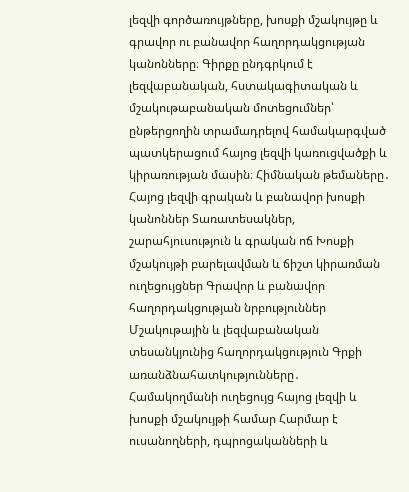լեզվի գործառույթները, խոսքի մշակույթը և գրավոր ու բանավոր հաղորդակցության կանոնները։ Գիրքը ընդգրկում է լեզվաբանական, հստակագիտական և մշակութաբանական մոտեցումներ՝ ընթերցողին տրամադրելով համակարգված պատկերացում հայոց լեզվի կառուցվածքի և կիրառության մասին։ Հիմնական թեմաները․ Հայոց լեզվի գրական և բանավոր խոսքի կանոններ Տառատեսակներ, շարահյուսություն և գրական ոճ Խոսքի մշակույթի բարելավման և ճիշտ կիրառման ուղեցույցներ Գրավոր և բանավոր հաղորդակցության նրբություններ Մշակութային և լեզվաբանական տեսանկյունից հաղորդակցություն Գրքի առանձնահատկությունները․ Համակողմանի ուղեցույց հայոց լեզվի և խոսքի մշակույթի համար Հարմար է ուսանողների, դպրոցականների և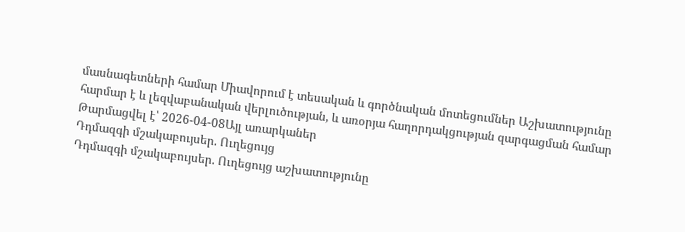մասնագետների համար Միավորում է տեսական և գործնական մոտեցումներ Աշխատությունը հարմար է և լեզվաբանական վերլուծության, և առօրյա հաղորդակցության զարգացման համար
Թարմացվել է՝ 2026-04-08Այլ առարկաներ
Դդմազգի մշակաբույսեր. Ուղեցույց
Դդմազգի մշակաբույսեր. Ուղեցույց աշխատությունը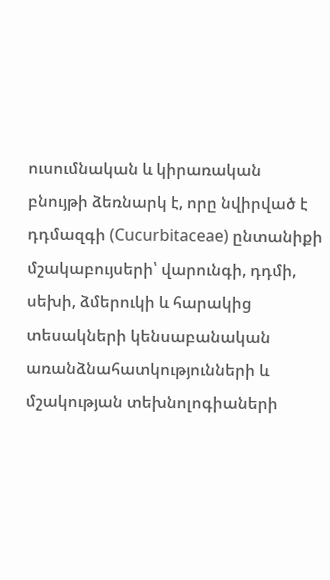ուսումնական և կիրառական բնույթի ձեռնարկ է, որը նվիրված է դդմազգի (Cucurbitaceae) ընտանիքի մշակաբույսերի՝ վարունգի, դդմի, սեխի, ձմերուկի և հարակից տեսակների կենսաբանական առանձնահատկությունների և մշակության տեխնոլոգիաների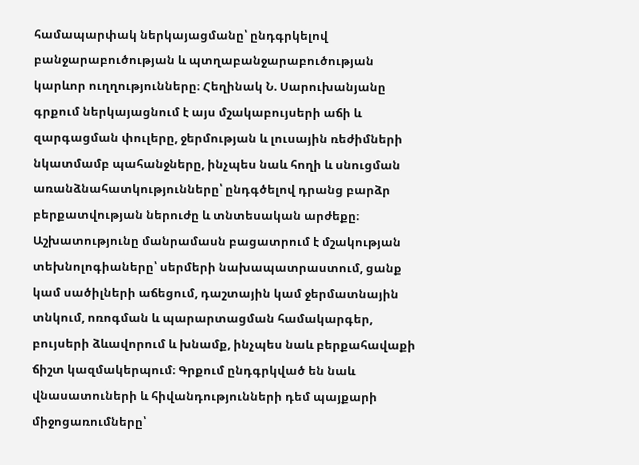համապարփակ ներկայացմանը՝ ընդգրկելով բանջարաբուծության և պտղաբանջարաբուծության կարևոր ուղղությունները։ Հեղինակ Ն. Սարուխանյանը գրքում ներկայացնում է այս մշակաբույսերի աճի և զարգացման փուլերը, ջերմության և լուսային ռեժիմների նկատմամբ պահանջները, ինչպես նաև հողի և սնուցման առանձնահատկությունները՝ ընդգծելով դրանց բարձր բերքատվության ներուժը և տնտեսական արժեքը։ Աշխատությունը մանրամասն բացատրում է մշակության տեխնոլոգիաները՝ սերմերի նախապատրաստում, ցանք կամ սածիլների աճեցում, դաշտային կամ ջերմատնային տնկում, ոռոգման և պարարտացման համակարգեր, բույսերի ձևավորում և խնամք, ինչպես նաև բերքահավաքի ճիշտ կազմակերպում։ Գրքում ընդգրկված են նաև վնասատուների և հիվանդությունների դեմ պայքարի միջոցառումները՝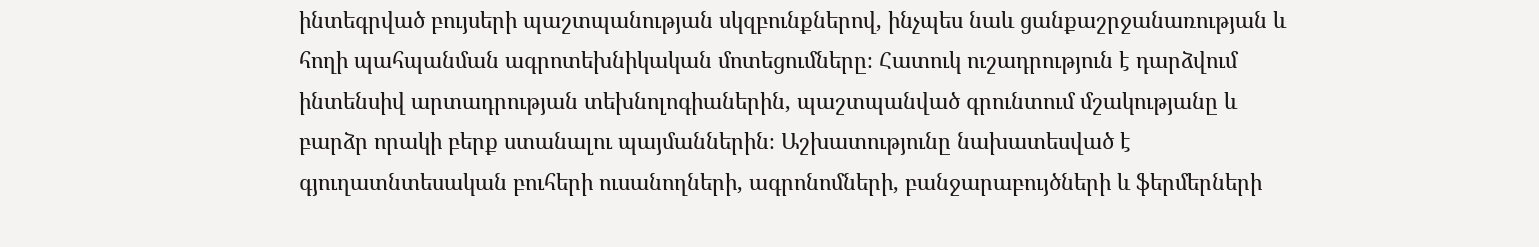ինտեգրված բույսերի պաշտպանության սկզբունքներով, ինչպես նաև ցանքաշրջանառության և հողի պահպանման ագրոտեխնիկական մոտեցումները։ Հատուկ ուշադրություն է դարձվում ինտենսիվ արտադրության տեխնոլոգիաներին, պաշտպանված գրունտում մշակությանը և բարձր որակի բերք ստանալու պայմաններին։ Աշխատությունը նախատեսված է գյուղատնտեսական բուհերի ուսանողների, ագրոնոմների, բանջարաբույծների և ֆերմերների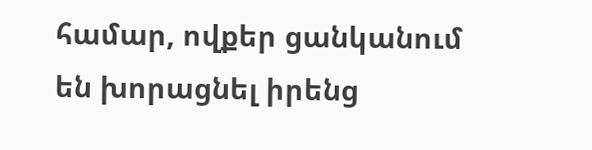համար, ովքեր ցանկանում են խորացնել իրենց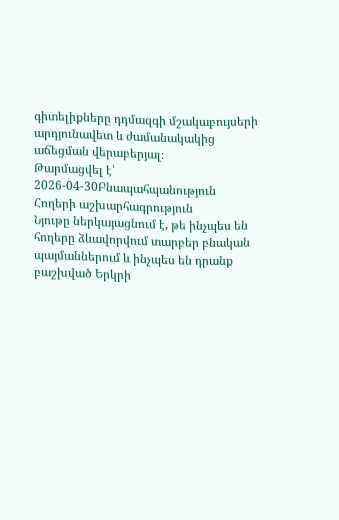գիտելիքները դդմազգի մշակաբույսերի արդյունավետ և ժամանակակից աճեցման վերաբերյալ։
Թարմացվել է՝ 2026-04-30Բնապահպանություն
Հողերի աշխարհագրություն
Նյութը ներկայացնում է, թե ինչպես են հողերը ձևավորվում տարբեր բնական պայմաններում և ինչպես են դրանք բաշխված Երկրի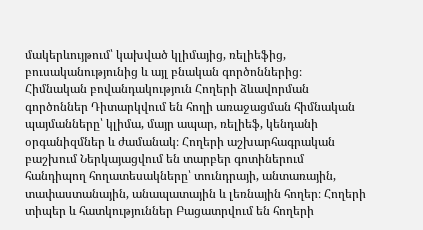մակերևույթում՝ կախված կլիմայից, ռելիեֆից, բուսականությունից և այլ բնական գործոններից։ Հիմնական բովանդակություն Հողերի ձևավորման գործոններ Դիտարկվում են հողի առաջացման հիմնական պայմանները՝ կլիմա, մայր ապար, ռելիեֆ, կենդանի օրգանիզմներ և ժամանակ։ Հողերի աշխարհագրական բաշխում Ներկայացվում են տարբեր գոտիներում հանդիպող հողատեսակները՝ տունդրայի, անտառային, տափաստանային, անապատային և լեռնային հողեր։ Հողերի տիպեր և հատկություններ Բացատրվում են հողերի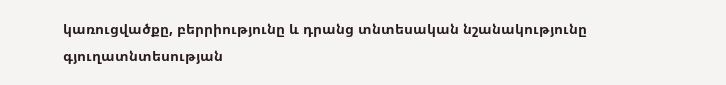կառուցվածքը, բերրիությունը և դրանց տնտեսական նշանակությունը գյուղատնտեսության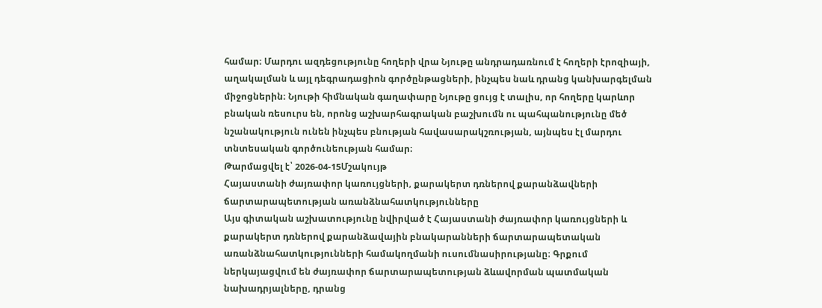համար։ Մարդու ազդեցությունը հողերի վրա Նյութը անդրադառնում է հողերի էրոզիայի, աղակալման և այլ դեգրադացիոն գործընթացների, ինչպես նաև դրանց կանխարգելման միջոցներին։ Նյութի հիմնական գաղափարը Նյութը ցույց է տալիս, որ հողերը կարևոր բնական ռեսուրս են, որոնց աշխարհագրական բաշխումն ու պահպանությունը մեծ նշանակություն ունեն ինչպես բնության հավասարակշռության, այնպես էլ մարդու տնտեսական գործունեության համար։
Թարմացվել է՝ 2026-04-15Մշակույթ
Հայաստանի ժայռափոր կառույցների, քարակերտ դռներով քարանձավների ճարտարապետության առանձնահատկությունները
Այս գիտական աշխատությունը նվիրված է Հայաստանի ժայռափոր կառույցների և քարակերտ դռներով քարանձավային բնակարանների ճարտարապետական առանձնահատկությունների համակողմանի ուսումնասիրությանը։ Գրքում ներկայացվում են ժայռափոր ճարտարապետության ձևավորման պատմական նախադրյալները, դրանց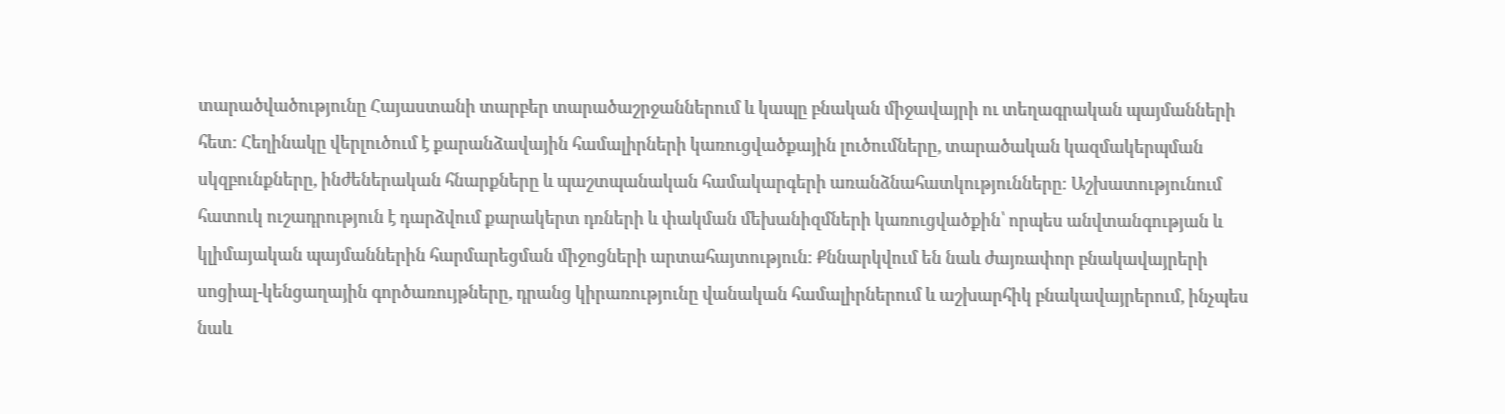տարածվածությունը Հայաստանի տարբեր տարածաշրջաններում և կապը բնական միջավայրի ու տեղագրական պայմանների հետ։ Հեղինակը վերլուծում է քարանձավային համալիրների կառուցվածքային լուծումները, տարածական կազմակերպման սկզբունքները, ինժեներական հնարքները և պաշտպանական համակարգերի առանձնահատկությունները։ Աշխատությունում հատուկ ուշադրություն է դարձվում քարակերտ դռների և փակման մեխանիզմների կառուցվածքին՝ որպես անվտանգության և կլիմայական պայմաններին հարմարեցման միջոցների արտահայտություն։ Քննարկվում են նաև ժայռափոր բնակավայրերի սոցիալ-կենցաղային գործառույթները, դրանց կիրառությունը վանական համալիրներում և աշխարհիկ բնակավայրերում, ինչպես նաև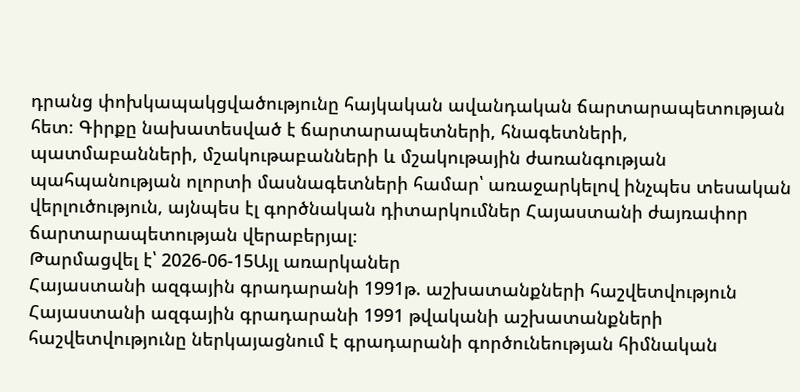դրանց փոխկապակցվածությունը հայկական ավանդական ճարտարապետության հետ։ Գիրքը նախատեսված է ճարտարապետների, հնագետների, պատմաբանների, մշակութաբանների և մշակութային ժառանգության պահպանության ոլորտի մասնագետների համար՝ առաջարկելով ինչպես տեսական վերլուծություն, այնպես էլ գործնական դիտարկումներ Հայաստանի ժայռափոր ճարտարապետության վերաբերյալ։
Թարմացվել է՝ 2026-06-15Այլ առարկաներ
Հայաստանի ազգային գրադարանի 1991թ. աշխատանքների հաշվետվություն
Հայաստանի ազգային գրադարանի 1991 թվականի աշխատանքների հաշվետվությունը ներկայացնում է գրադարանի գործունեության հիմնական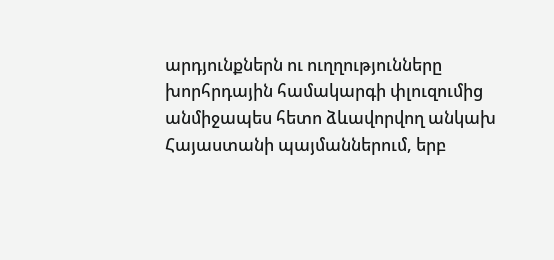արդյունքներն ու ուղղությունները խորհրդային համակարգի փլուզումից անմիջապես հետո ձևավորվող անկախ Հայաստանի պայմաններում, երբ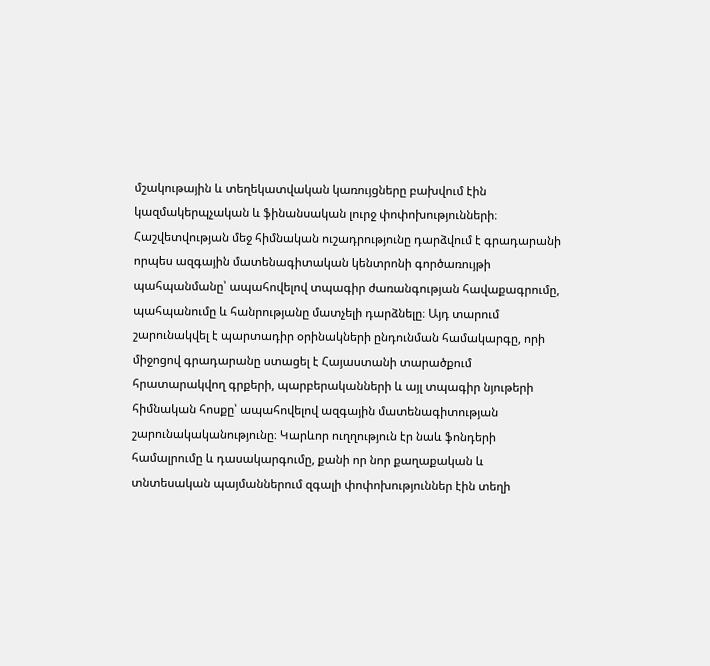մշակութային և տեղեկատվական կառույցները բախվում էին կազմակերպչական և ֆինանսական լուրջ փոփոխությունների։ Հաշվետվության մեջ հիմնական ուշադրությունը դարձվում է գրադարանի որպես ազգային մատենագիտական կենտրոնի գործառույթի պահպանմանը՝ ապահովելով տպագիր ժառանգության հավաքագրումը, պահպանումը և հանրությանը մատչելի դարձնելը։ Այդ տարում շարունակվել է պարտադիր օրինակների ընդունման համակարգը, որի միջոցով գրադարանը ստացել է Հայաստանի տարածքում հրատարակվող գրքերի, պարբերականների և այլ տպագիր նյութերի հիմնական հոսքը՝ ապահովելով ազգային մատենագիտության շարունակականությունը։ Կարևոր ուղղություն էր նաև ֆոնդերի համալրումը և դասակարգումը, քանի որ նոր քաղաքական և տնտեսական պայմաններում զգալի փոփոխություններ էին տեղի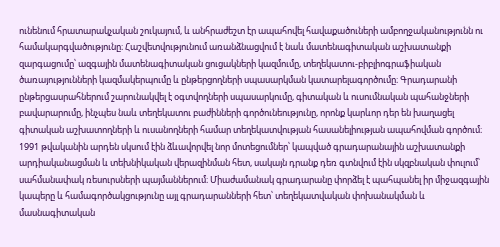ունենում հրատարակչական շուկայում, և անհրաժեշտ էր ապահովել հավաքածուների ամբողջականությունն ու համակարգվածությունը։ Հաշվետվությունում առանձնացվում է նաև մատենագիտական աշխատանքի զարգացումը՝ ազգային մատենագիտական ցուցակների կազմումը, տեղեկատու-բիբլիոգրաֆիական ծառայությունների կազմակերպումը և ընթերցողների սպասարկման կատարելագործումը։ Գրադարանի ընթերցասրահներում շարունակվել է օգտվողների սպասարկումը, գիտական և ուսումնական պահանջների բավարարումը, ինչպես նաև տեղեկատու բաժինների գործունեությունը, որոնք կարևոր դեր են խաղացել գիտական աշխատողների և ուսանողների համար տեղեկատվության հասանելիության ապահովման գործում։ 1991 թվականին արդեն սկսում էին ձևավորվել նոր մոտեցումներ՝ կապված գրադարանային աշխատանքի արդիականացման և տեխնիկական վերազինման հետ, սակայն դրանք դեռ գտնվում էին սկզբնական փուլում՝ սահմանափակ ռեսուրսների պայմաններում։ Միաժամանակ գրադարանը փորձել է պահպանել իր միջազգային կապերը և համագործակցությունը այլ գրադարանների հետ՝ տեղեկատվական փոխանակման և մասնագիտական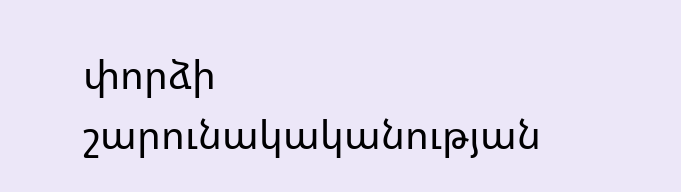փորձի շարունակականության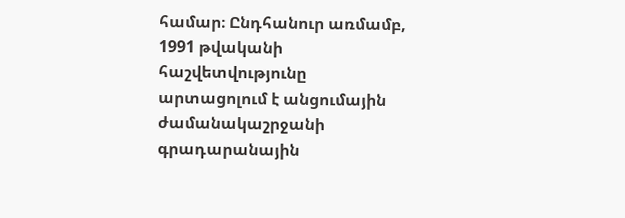համար։ Ընդհանուր առմամբ, 1991 թվականի հաշվետվությունը արտացոլում է անցումային ժամանակաշրջանի գրադարանային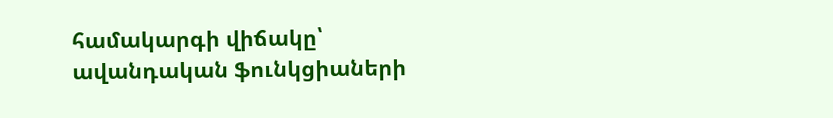համակարգի վիճակը՝ ավանդական ֆունկցիաների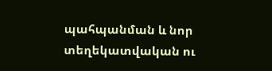պահպանման և նոր տեղեկատվական ու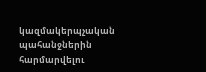կազմակերպչական պահանջներին հարմարվելու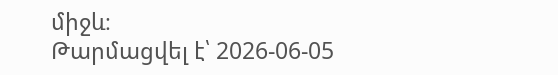միջև։
Թարմացվել է՝ 2026-06-05